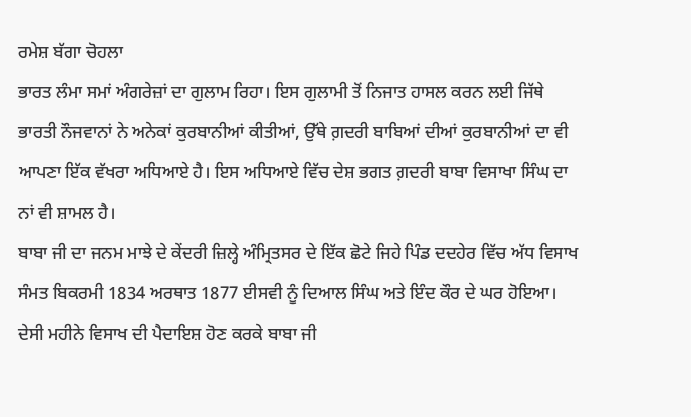ਰਮੇਸ਼ ਬੱਗਾ ਚੋਹਲਾ
ਭਾਰਤ ਲੰਮਾ ਸਮਾਂ ਅੰਗਰੇਜ਼ਾਂ ਦਾ ਗੁਲਾਮ ਰਿਹਾ। ਇਸ ਗੁਲਾਮੀ ਤੋਂ ਨਿਜਾਤ ਹਾਸਲ ਕਰਨ ਲਈ ਜਿੱਥੇ ਭਾਰਤੀ ਨੌਜਵਾਨਾਂ ਨੇ ਅਨੇਕਾਂ ਕੁਰਬਾਨੀਆਂ ਕੀਤੀਆਂ, ਉੱਥੇ ਗ਼ਦਰੀ ਬਾਬਿਆਂ ਦੀਆਂ ਕੁਰਬਾਨੀਆਂ ਦਾ ਵੀ ਆਪਣਾ ਇੱਕ ਵੱਖਰਾ ਅਧਿਆਏ ਹੈ। ਇਸ ਅਧਿਆਏ ਵਿੱਚ ਦੇਸ਼ ਭਗਤ ਗ਼ਦਰੀ ਬਾਬਾ ਵਿਸਾਖਾ ਸਿੰਘ ਦਾ ਨਾਂ ਵੀ ਸ਼ਾਮਲ ਹੈ।
ਬਾਬਾ ਜੀ ਦਾ ਜਨਮ ਮਾਝੇ ਦੇ ਕੇਂਦਰੀ ਜ਼ਿਲ੍ਹੇ ਅੰਮ੍ਰਿਤਸਰ ਦੇ ਇੱਕ ਛੋਟੇ ਜਿਹੇ ਪਿੰਡ ਦਦਹੇਰ ਵਿੱਚ ਅੱਧ ਵਿਸਾਖ ਸੰਮਤ ਬਿਕਰਮੀ 1834 ਅਰਥਾਤ 1877 ਈਸਵੀ ਨੂੰ ਦਿਆਲ ਸਿੰਘ ਅਤੇ ਇੰਦ ਕੌਰ ਦੇ ਘਰ ਹੋਇਆ। ਦੇਸੀ ਮਹੀਨੇ ਵਿਸਾਖ ਦੀ ਪੈਦਾਇਸ਼ ਹੋਣ ਕਰਕੇ ਬਾਬਾ ਜੀ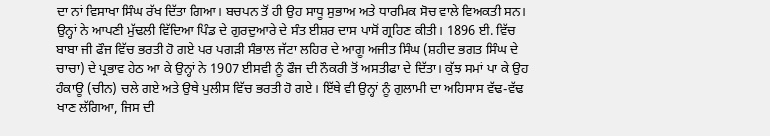ਦਾ ਨਾਂ ਵਿਸਾਖਾ ਸਿੰਘ ਰੱਖ ਦਿੱਤਾ ਗਿਆ। ਬਚਪਨ ਤੋਂ ਹੀ ਉਹ ਸਾਧੂ ਸੁਭਾਅ ਅਤੇ ਧਾਰਮਿਕ ਸੋਚ ਵਾਲੇ ਵਿਅਕਤੀ ਸਨ। ਉਨ੍ਹਾਂ ਨੇ ਆਪਣੀ ਮੁੱਢਲੀ ਵਿੱਦਿਆ ਪਿੰਡ ਦੇ ਗੁਰਦੁਆਰੇ ਦੇ ਸੰਤ ਈਸ਼ਰ ਦਾਸ ਪਾਸੋਂ ਗ੍ਰਹਿਣ ਕੀਤੀ। 1896 ਈ. ਵਿੱਚ ਬਾਬਾ ਜੀ ਫੌਜ ਵਿੱਚ ਭਰਤੀ ਹੋ ਗਏ ਪਰ ਪਗੜੀ ਸੰਭਾਲ ਜੱਟਾ ਲਹਿਰ ਦੇ ਆਗੂ ਅਜੀਤ ਸਿੰਘ (ਸ਼ਹੀਦ ਭਗਤ ਸਿੰਘ ਦੇ ਚਾਚਾ) ਦੇ ਪ੍ਰਭਾਵ ਹੇਠ ਆ ਕੇ ਉਨ੍ਹਾਂ ਨੇ 1907 ਈਸਵੀ ਨੂੰ ਫੌਜ ਦੀ ਨੌਕਰੀ ਤੋਂ ਅਸਤੀਫਾ ਦੇ ਦਿੱਤਾ। ਕੁੱਝ ਸਮਾਂ ਪਾ ਕੇ ਉਹ ਹੰਕਾਊ (ਚੀਨ) ਚਲੇ ਗਏ ਅਤੇ ਉਥੇ ਪੁਲੀਸ ਵਿੱਚ ਭਰਤੀ ਹੋ ਗਏ। ਇੱਥੇ ਵੀ ਉਨ੍ਹਾਂ ਨੂੰ ਗੁਲਾਮੀ ਦਾ ਅਹਿਸਾਸ ਵੱਢ-ਵੱਢ ਖਾਣ ਲੱਗਿਆ, ਜਿਸ ਦੀ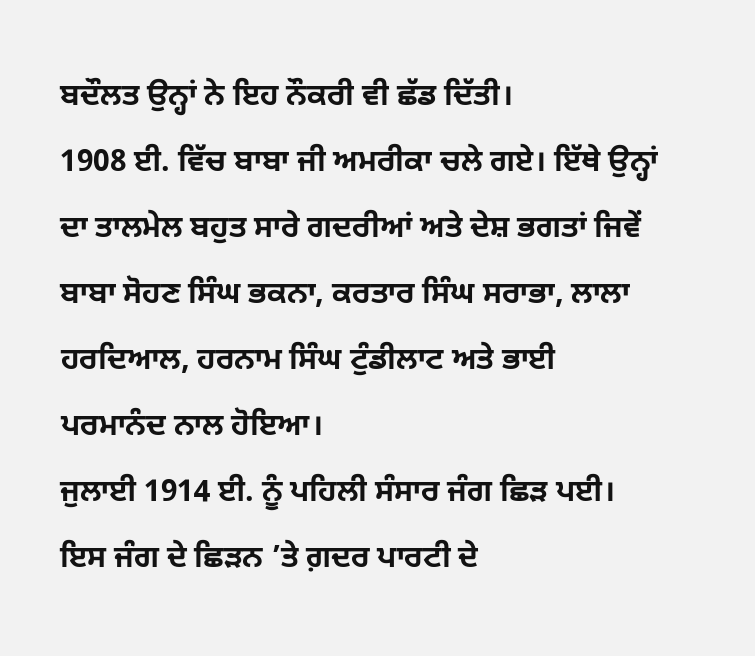ਬਦੌਲਤ ਉਨ੍ਹਾਂ ਨੇ ਇਹ ਨੌਕਰੀ ਵੀ ਛੱਡ ਦਿੱਤੀ।
1908 ਈ. ਵਿੱਚ ਬਾਬਾ ਜੀ ਅਮਰੀਕਾ ਚਲੇ ਗਏ। ਇੱਥੇ ਉਨ੍ਹਾਂ ਦਾ ਤਾਲਮੇਲ ਬਹੁਤ ਸਾਰੇ ਗਦਰੀਆਂ ਅਤੇ ਦੇਸ਼ ਭਗਤਾਂ ਜਿਵੇਂ ਬਾਬਾ ਸੋਹਣ ਸਿੰਘ ਭਕਨਾ, ਕਰਤਾਰ ਸਿੰਘ ਸਰਾਭਾ, ਲਾਲਾ ਹਰਦਿਆਲ, ਹਰਨਾਮ ਸਿੰਘ ਟੁੰਡੀਲਾਟ ਅਤੇ ਭਾਈ ਪਰਮਾਨੰਦ ਨਾਲ ਹੋਇਆ।
ਜੁਲਾਈ 1914 ਈ. ਨੂੰ ਪਹਿਲੀ ਸੰਸਾਰ ਜੰਗ ਛਿੜ ਪਈ। ਇਸ ਜੰਗ ਦੇ ਛਿੜਨ ’ਤੇ ਗ਼ਦਰ ਪਾਰਟੀ ਦੇ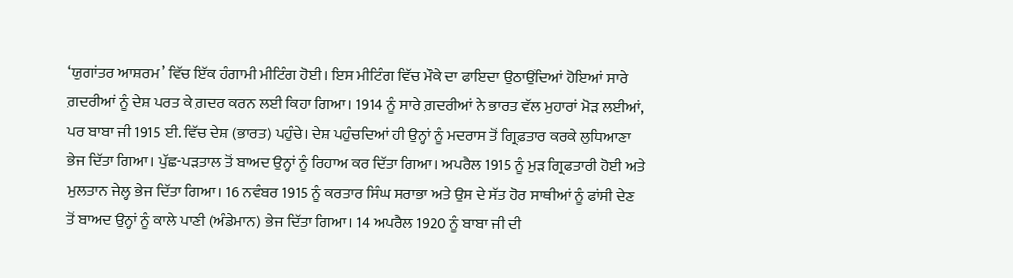‘ਯੁਗਾਂਤਰ ਆਸ਼ਰਮ’ ਵਿੱਚ ਇੱਕ ਹੰਗਾਮੀ ਮੀਟਿੰਗ ਹੋਈ। ਇਸ ਮੀਟਿੰਗ ਵਿੱਚ ਮੌਕੇ ਦਾ ਫਾਇਦਾ ਉਠਾਉਂਦਿਆਂ ਹੋਇਆਂ ਸਾਰੇ ਗ਼ਦਰੀਆਂ ਨੂੰ ਦੇਸ਼ ਪਰਤ ਕੇ ਗ਼ਦਰ ਕਰਨ ਲਈ ਕਿਹਾ ਗਿਆ। 1914 ਨੂੰ ਸਾਰੇ ਗ਼ਦਰੀਆਂ ਨੇ ਭਾਰਤ ਵੱਲ ਮੁਹਾਰਾਂ ਮੋੜ ਲਈਆਂ, ਪਰ ਬਾਬਾ ਜੀ 1915 ਈ. ਵਿੱਚ ਦੇਸ਼ (ਭਾਰਤ) ਪਹੁੰਚੇ। ਦੇਸ਼ ਪਹੁੰਚਦਿਆਂ ਹੀ ਉਨ੍ਹਾਂ ਨੂੰ ਮਦਰਾਸ ਤੋਂ ਗ੍ਰਿਫ਼ਤਾਰ ਕਰਕੇ ਲੁਧਿਆਣਾ ਭੇਜ ਦਿੱਤਾ ਗਿਆ। ਪੁੱਛ-ਪੜਤਾਲ ਤੋਂ ਬਾਅਦ ਉਨ੍ਹਾਂ ਨੂੰ ਰਿਹਾਅ ਕਰ ਦਿੱਤਾ ਗਿਆ। ਅਪਰੈਲ 1915 ਨੂੰ ਮੁੜ ਗ੍ਰਿਫਤਾਰੀ ਹੋਈ ਅਤੇ ਮੁਲਤਾਨ ਜੇਲ੍ਹ ਭੇਜ ਦਿੱਤਾ ਗਿਆ। 16 ਨਵੰਬਰ 1915 ਨੂੰ ਕਰਤਾਰ ਸਿੰਘ ਸਰਾਭਾ ਅਤੇ ਉਸ ਦੇ ਸੱਤ ਹੋਰ ਸਾਥੀਆਂ ਨੂੰ ਫਾਂਸੀ ਦੇਣ ਤੋਂ ਬਾਅਦ ਉਨ੍ਹਾਂ ਨੂੰ ਕਾਲੇ ਪਾਣੀ (ਅੰਡੇਮਾਨ) ਭੇਜ ਦਿੱਤਾ ਗਿਆ। 14 ਅਪਰੈਲ 1920 ਨੂੰ ਬਾਬਾ ਜੀ ਦੀ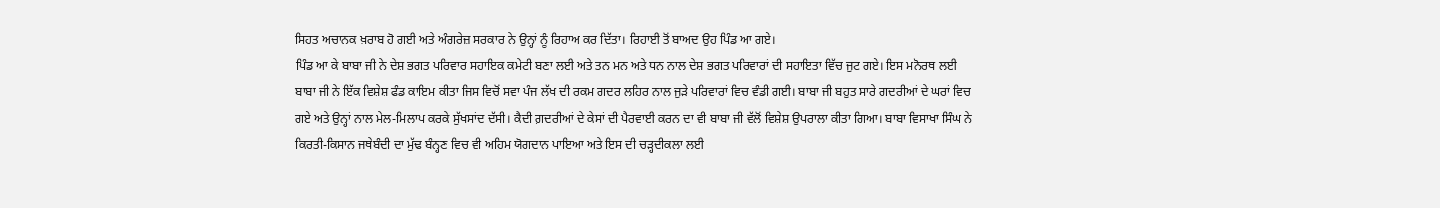ਸਿਹਤ ਅਚਾਨਕ ਖ਼ਰਾਬ ਹੋ ਗਈ ਅਤੇ ਅੰਗਰੇਜ਼ ਸਰਕਾਰ ਨੇ ਉਨ੍ਹਾਂ ਨੂੰ ਰਿਹਾਅ ਕਰ ਦਿੱਤਾ। ਰਿਹਾਈ ਤੋਂ ਬਾਅਦ ਉਹ ਪਿੰਡ ਆ ਗਏ।
ਪਿੰਡ ਆ ਕੇ ਬਾਬਾ ਜੀ ਨੇ ਦੇਸ਼ ਭਗਤ ਪਰਿਵਾਰ ਸਹਾਇਕ ਕਮੇਟੀ ਬਣਾ ਲਈ ਅਤੇ ਤਨ ਮਨ ਅਤੇ ਧਨ ਨਾਲ ਦੇਸ਼ ਭਗਤ ਪਰਿਵਾਰਾਂ ਦੀ ਸਹਾਇਤਾ ਵਿੱਚ ਜੁਟ ਗਏ। ਇਸ ਮਨੋਰਥ ਲਈ ਬਾਬਾ ਜੀ ਨੇ ਇੱਕ ਵਿਸ਼ੇਸ਼ ਫੰਡ ਕਾਇਮ ਕੀਤਾ ਜਿਸ ਵਿਚੋਂ ਸਵਾ ਪੰਜ ਲੱਖ ਦੀ ਰਕਮ ਗਦਰ ਲਹਿਰ ਨਾਲ ਜੁੜੇ ਪਰਿਵਾਰਾਂ ਵਿਚ ਵੰਡੀ ਗਈ। ਬਾਬਾ ਜੀ ਬਹੁਤ ਸਾਰੇ ਗਦਰੀਆਂ ਦੇ ਘਰਾਂ ਵਿਚ ਗਏ ਅਤੇ ਉਨ੍ਹਾਂ ਨਾਲ ਮੇਲ-ਮਿਲਾਪ ਕਰਕੇ ਸੁੱਖਸਾਂਦ ਦੱਸੀ। ਕੈਦੀ ਗ਼ਦਰੀਆਂ ਦੇ ਕੇਸਾਂ ਦੀ ਪੈਰਵਾਈ ਕਰਨ ਦਾ ਵੀ ਬਾਬਾ ਜੀ ਵੱਲੋਂ ਵਿਸ਼ੇਸ਼ ਉਪਰਾਲਾ ਕੀਤਾ ਗਿਆ। ਬਾਬਾ ਵਿਸਾਖਾ ਸਿੰਘ ਨੇ ਕਿਰਤੀ-ਕਿਸਾਨ ਜਥੇਬੰਦੀ ਦਾ ਮੁੱਢ ਬੰਨ੍ਹਣ ਵਿਚ ਵੀ ਅਹਿਮ ਯੋਗਦਾਨ ਪਾਇਆ ਅਤੇ ਇਸ ਦੀ ਚੜ੍ਹਦੀਕਲਾ ਲਈ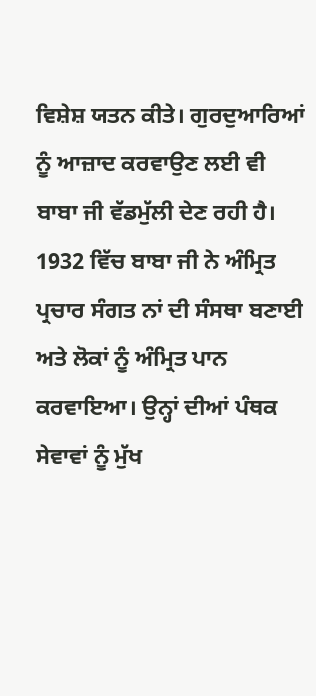ਵਿਸ਼ੇਸ਼ ਯਤਨ ਕੀਤੇ। ਗੁਰਦੁਆਰਿਆਂ ਨੂੰ ਆਜ਼ਾਦ ਕਰਵਾਉਣ ਲਈ ਵੀ ਬਾਬਾ ਜੀ ਵੱਡਮੁੱਲੀ ਦੇਣ ਰਹੀ ਹੈ।
1932 ਵਿੱਚ ਬਾਬਾ ਜੀ ਨੇ ਅੰਮ੍ਰਿਤ ਪ੍ਰਚਾਰ ਸੰਗਤ ਨਾਂ ਦੀ ਸੰਸਥਾ ਬਣਾਈ ਅਤੇ ਲੋਕਾਂ ਨੂੰ ਅੰਮ੍ਰਿਤ ਪਾਨ ਕਰਵਾਇਆ। ਉਨ੍ਹਾਂ ਦੀਆਂ ਪੰਥਕ ਸੇਵਾਵਾਂ ਨੂੰ ਮੁੱਖ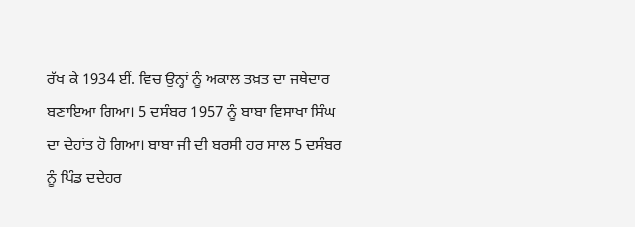ਰੱਖ ਕੇ 1934 ਈਂ. ਵਿਚ ਉਨ੍ਹਾਂ ਨੂੰ ਅਕਾਲ ਤਖ਼ਤ ਦਾ ਜਥੇਦਾਰ ਬਣਾਇਆ ਗਿਆ। 5 ਦਸੰਬਰ 1957 ਨੂੰ ਬਾਬਾ ਵਿਸਾਖਾ ਸਿੰਘ ਦਾ ਦੇਹਾਂਤ ਹੋ ਗਿਆ। ਬਾਬਾ ਜੀ ਦੀ ਬਰਸੀ ਹਰ ਸਾਲ 5 ਦਸੰਬਰ ਨੂੰ ਪਿੰਡ ਦਦੇਹਰ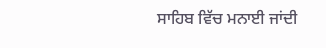ਸਾਹਿਬ ਵਿੱਚ ਮਨਾਈ ਜਾਂਦੀ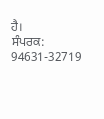ਹੈ।
ਸੰਪਰਕ: 94631-32719